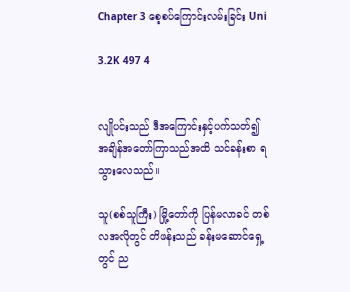Chapter 3 စေ့စပ်ကြောင်းလမ်းခြင်း Uni

3.2K 497 4


လျိုပင်းသည် ဒီအကြောင်းနှင့်ပက်သတ်၍ အချိန်အတော်ကြာသည်အထိ သင်ခန်းစာ ရသွားလေသည်။

သူ(စစ်သူကြီး) မြို့တော်ကို ပြန်မလာခင် တစ်လအလိုတွင် တိဖန်းသည် ခန်းမဆောင်ရှေ့တွင် ည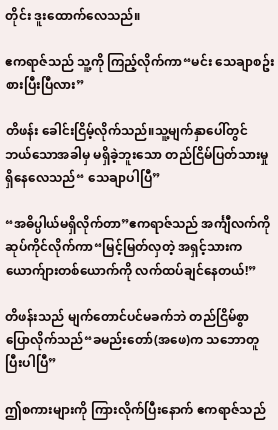တိုင်း ဒူးထောက်လေသည်။

ဧကရာဇ်သည် သူ့ကို ကြည့်လိုက်ကာ“မင်း သေချာစဥ်းစားပြီးပြီလား”

တိဖန်း ခေါင်းငြိမ့်လိုက်သည်။သူ့မျက်နှာပေါ်တွင် ဘယ်သောအခါမှ မရှိခဲ့ဘူးသော တည်ငြိမ်ပြတ်သားမှု ရှိနေလေသည်“ သေချာပါပြီ”

“အဓိပ္ပါယ်မရှိလိုက်တာ”ဧကရာဇ်သည် အင်္ကျီလက်ကို ဆုပ်ကိုင်လိုက်ကာ“မြင့်မြတ်လှတဲ့ အရှင့်သားက ယောက်ျားတစ်ယောက်ကို လက်ထပ်ချင်နေတယ်!”

တိဖန်းသည် မျက်တောင်ပင်မခက်ဘဲ တည်ငြိမ်စွာ ပြောလိုက်သည်“ခမည်းတော်(အဖေ)က သဘောတူပြီးပါပြီ”

ဤစကားများကို ကြားလိုက်ပြီးနောက် ဧကရာဇ်သည်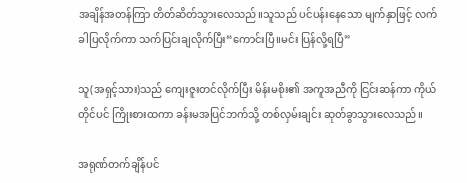အချိန်အတန်ကြာ တိတ်ဆိတ်သွားလေသည်။သူသည် ပင်ပန်းနေသော မျက်နှာဖြင့် လက်ခါပြလိုက်ကာ သက်ပြင်းချလိုက်ပြီး“ကောင်းပြီ။မင်း ပြန်လို့ရပြီ”

သူ(အရှင့်သား)သည် ကျေးဇူးတင်လိုက်ပြီး မိန်းမစိုး၏ အကူအညီကို ငြင်းဆန်ကာ ကိုယ်တိုင်ပင် ကြိုးစားထကာ ခန်းမအပြင်ဘက်သို့ တစ်လှမ်းချင်း ဆုတ်ခွာသွားလေသည်။

အရုဏ်တက်ချိန်ပင်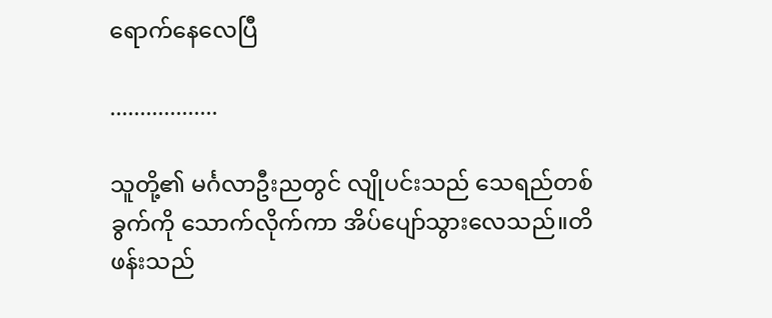ရောက်နေလေပြီ

..................

သူတို့၏ မင်္ဂလာဦးညတွင် လျိုပင်းသည် သေရည်တစ်ခွက်ကို သောက်လိုက်ကာ အိပ်ပျော်သွားလေသည်။တိဖန်းသည်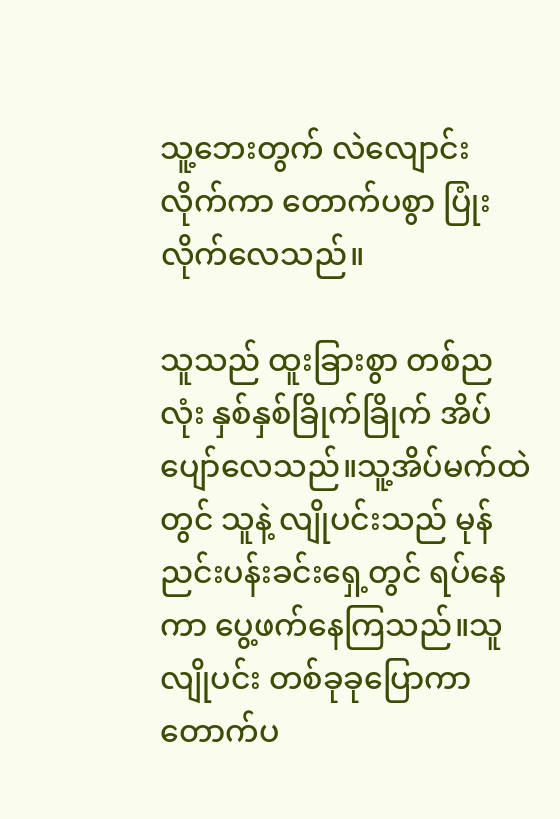သူ့ဘေးတွက် လဲလျောင်းလိုက်ကာ တောက်ပစွာ ပြုံးလိုက်လေသည်။

သူသည် ထူးခြားစွာ တစ်ညလုံး နှစ်နှစ်ခြိုက်ခြိုက် အိပ်ပျော်လေသည်။သူ့အိပ်မက်ထဲတွင် သူနဲ့ လျိုပင်းသည် မုန်ညင်းပန်းခင်းရှေ့တွင် ရပ်နေကာ ပွေ့ဖက်နေကြသည်။သူ လျိုပင်း တစ်ခုခုပြောကာ တောက်ပ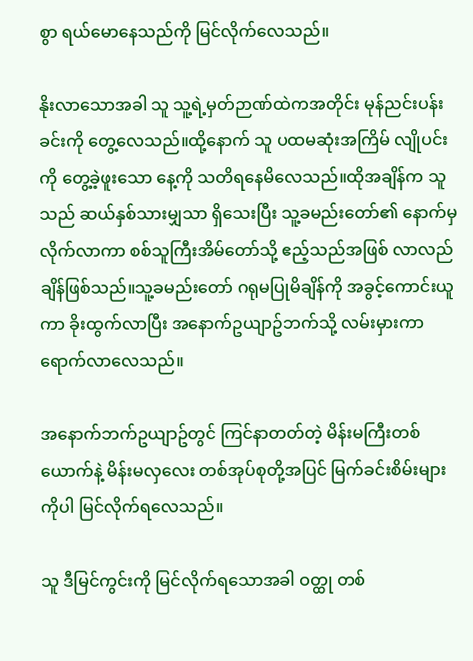စွာ ရယ်မောနေသည်ကို မြင်လိုက်လေသည်။

နိုးလာသောအခါ သူ သူ့ရဲ့မှတ်ဉာဏ်ထဲကအတိုင်း မုန်ညင်းပန်းခင်းကို တွေ့လေသည်။ထို့နောက် သူ ပထမဆုံးအကြိမ် လျိုပင်းကို တွေ့ခဲ့ဖူးသော နေ့ကို သတိရနေမိလေသည်။ထိုအချိန်က သူသည် ဆယ်နှစ်သားမျှသာ ရှိသေးပြီး သူ့ခမည်းတော်၏ နောက်မှလိုက်လာကာ စစ်သူကြီးအိမ်တော်သို့ ဧည့်သည်အဖြစ် လာလည်ချိန်ဖြစ်သည်။သူ့ခမည်းတော် ဂရုမပြုမိချိန်ကို အခွင့်ကောင်းယူကာ ခိုးထွက်လာပြီး အနောက်ဥယျာဥ်ဘက်သို့ လမ်းမှားကာ ရောက်လာလေသည်။

အနောက်ဘက်ဥယျာဥ်တွင် ကြင်နာတတ်တဲ့ မိန်းမကြီးတစ်ယောက်နဲ့ မိန်းမလှလေး တစ်အုပ်စုတို့အပြင် မြက်ခင်းစိမ်းများကိုပါ မြင်လိုက်ရလေသည်။

သူ ဒီမြင်ကွင်းကို မြင်လိုက်ရသောအခါ ဝတ္ထု တစ်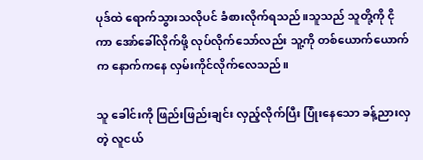ပုဒ်ထဲ ရောက်သွားသလိုပင် ခံစားလိုက်ရသည်။သူသည် သူတို့ကို ငိုကာ အော်ခေါ်လိုက်ဖို့ လုပ်လိုက်သော်လည်း သူ့ကို တစ်ယောက်ယောက်က နောက်ကနေ လှမ်းကိုင်လိုက်လေသည်။

သူ ခေါင်းကို ဖြည်းဖြည်းချင်း လှည့်လိုက်ပြီး ပြုံးနေသော ခန့်ညားလှတဲ့ လူငယ်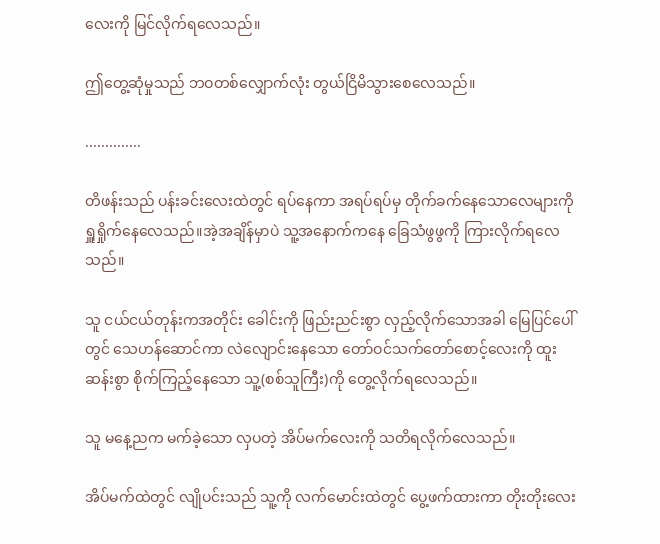လေးကို မြင်လိုက်ရလေသည်။

ဤတွေ့ဆုံမှုသည် ဘဝတစ်လျှောက်လုံး တွယ်ငြိမိသွားစေလေသည်။

..............

တိဖန်းသည် ပန်းခင်းလေးထဲတွင် ရပ်နေကာ အရပ်ရပ်မှ တိုက်ခက်နေသောလေများကို ရှူရှိုက်နေလေသည်။အဲ့အချိန်မှာပဲ သူ့အနောက်ကနေ ခြေသံဖွဖွကို ကြားလိုက်ရလေသည်။

သူ ငယ်ငယ်တုန်းကအတိုင်း ခေါင်းကို ဖြည်းညင်းစွာ လှည့်လိုက်သောအခါ မြေပြင်ပေါ်တွင် သေဟန်ဆောင်ကာ လဲလျောင်းနေသော တော်ဝင်သက်တော်စောင့်လေးကို ထူးဆန်းစွာ စိုက်ကြည့်နေသော သူ့(စစ်သူကြီး)ကို တွေ့လိုက်ရလေသည်။

သူ မနေ့ညက မက်ခဲ့သော လှပတဲ့ အိပ်မက်လေးကို သတိရလိုက်လေသည်။

အိပ်မက်ထဲတွင် လျိုပင်းသည် သူ့ကို လက်မောင်းထဲတွင် ပွေ့ဖက်ထားကာ တိုးတိုးလေး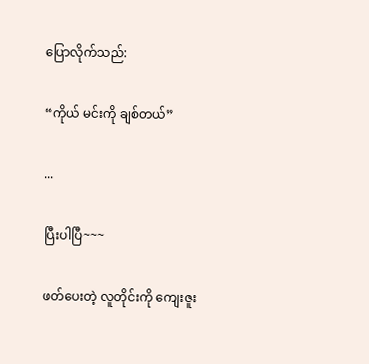ပြောလိုက်သည်:

“ကိုယ် မင်းကို ချစ်တယ်”

...

ပြီးပါပြီ~~~

ဖတ်ပေးတဲ့ လူတိုင်းကို ကျေးဇူး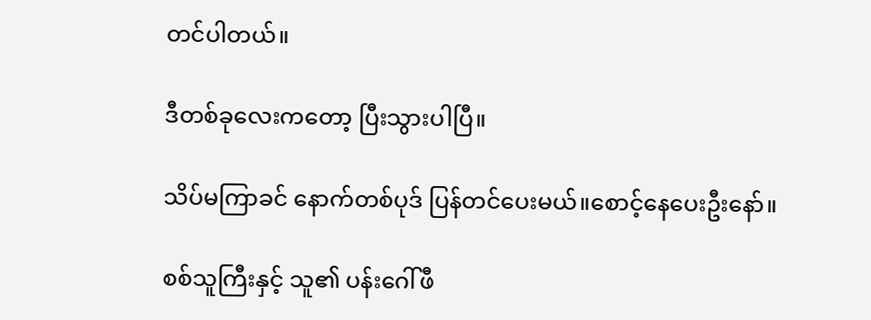တင်ပါတယ်။

ဒီတစ်ခုလေးကတော့ ပြီးသွားပါပြီ။

သိပ်မကြာခင် နောက်တစ်ပုဒ် ပြန်တင်ပေးမယ်။စောင့်နေပေးဦးနော်။

စစ်သူကြီးနှင့် သူ၏ ပန်းဂေါ်ဖီ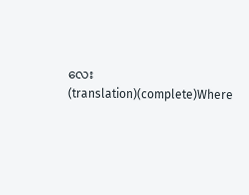လေး  (translation)(complete)Where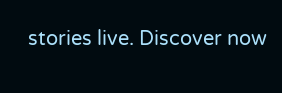stories live. Discover now